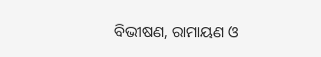ବିଭୀଷଣ, ରାମାୟଣ ଓ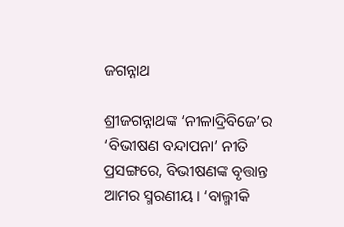ଜଗନ୍ନାଥ

ଶ୍ରୀଜଗନ୍ନାଥଙ୍କ ‘ନୀଳାଦ୍ରିବିଜେ’ର ‘ବିଭୀଷଣ ବନ୍ଦାପନା’ ନୀତି ପ୍ରସଙ୍ଗରେ, ବିଭୀଷଣଙ୍କ ବୃତ୍ତାନ୍ତ ଆମର ସ୍ମରଣୀୟ। ‘ବାଲ୍ମୀକି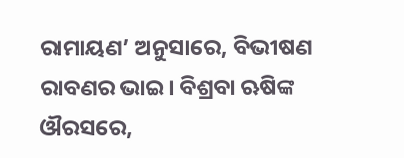ରାମାୟଣ’ ଅନୁସାରେ, ବିଭୀଷଣ ରାବଣର ଭାଇ। ବିଶ୍ରବା ଋଷିଙ୍କ ଔରସରେ,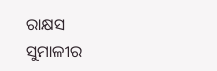ରାକ୍ଷସ ସୁମାଳୀର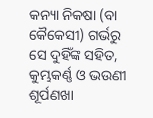କନ୍ୟା ନିକଷା (ବା କୈକେସୀ) ଗର୍ଭରୁ ସେ ଦୁହିଁଙ୍କ ସହିତ, କୁମ୍ଭକର୍ଣ୍ଣ ଓ ଭଉଣୀ ଶୂର୍ପଣଖା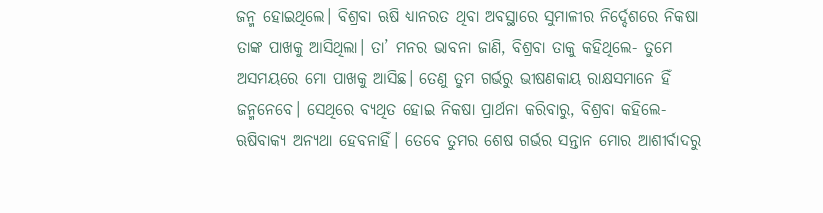ଜନ୍ମ ହୋଇଥିଲେ। ବିଶ୍ରବା ଋଷି ଧ୍ୟାନରତ ଥିବା ଅବସ୍ଥାରେ ସୁମାଳୀର ନିର୍ଦ୍ଦେଶରେ ନିକଷା ତାଙ୍କ ପାଖକୁ ଆସିଥିଲା। ତା’ ମନର ଭାବନା ଜାଣି, ବିଶ୍ରବା ତାକୁ କହିଥିଲେ- ତୁମେ ଅସମୟରେ ମୋ ପାଖକୁ ଆସିଛ। ତେଣୁ ତୁମ ଗର୍ଭରୁ ଭୀଷଣକାୟ ରାକ୍ଷସମାନେ ହିଁ ଜନ୍ମନେବେ। ସେଥିରେ ବ୍ୟଥିତ ହୋଇ ନିକଷା ପ୍ରାର୍ଥନା କରିବାରୁ, ବିଶ୍ରବା କହିଲେ- ଋଷିବାକ୍ୟ ଅନ୍ୟଥା ହେବନାହିଁ। ତେବେ ତୁମର ଶେଷ ଗର୍ଭର ସନ୍ତାନ ମୋର ଆଶୀର୍ବାଦରୁ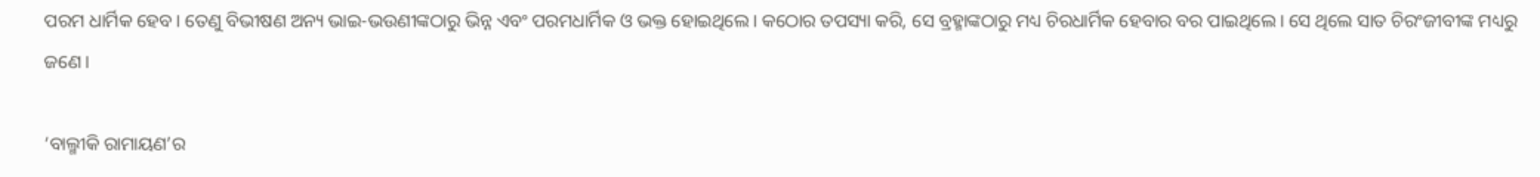ପରମ ଧାର୍ମିକ ହେବ। ତେଣୁ ବିଭୀଷଣ ଅନ୍ୟ ଭାଇ-ଭଉଣୀଙ୍କଠାରୁ ଭିନ୍ନ ଏବଂ ପରମଧାର୍ମିକ ଓ ଭକ୍ତ ହୋଇଥିଲେ। କଠୋର ତପସ୍ୟା କରି, ସେ ବ୍ରହ୍ମାଙ୍କଠାରୁ ମଧ୍ୟ ଚିରଧାର୍ମିକ ହେବାର ବର ପାଇଥିଲେ। ସେ ଥିଲେ ସାତ ଚିରଂଜୀବୀଙ୍କ ମଧ୍ୟରୁ ଜଣେ।

‘ବାଲ୍ମୀକି ରାମାୟଣ’ର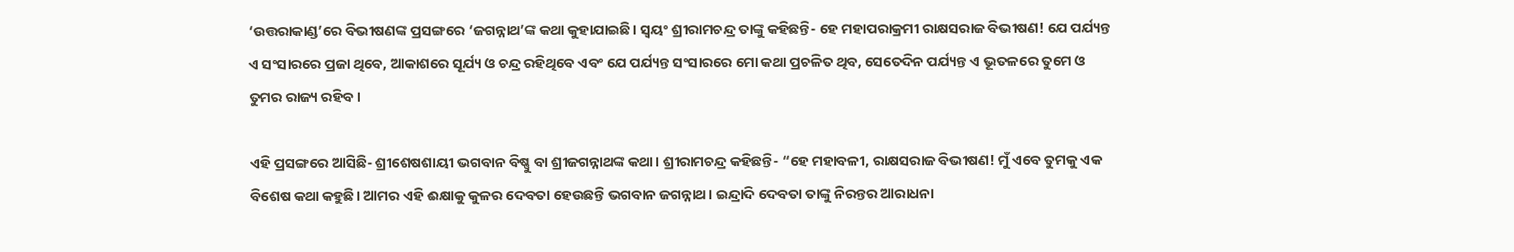‘ଉତ୍ତରାକାଣ୍ଡ’ରେ ବିଭୀଷଣଙ୍କ ପ୍ରସଙ୍ଗରେ ‘ଜଗନ୍ନାଥ’ଙ୍କ କଥା କୁହାଯାଇଛି। ସ୍ୱୟଂ ଶ୍ରୀରାମଚନ୍ଦ୍ର ତାଙ୍କୁ କହିଛନ୍ତି- ହେ ମହାପରାକ୍ରମୀ ରାକ୍ଷସରାଜ ବିଭୀଷଣ! ଯେ ପର୍ଯ୍ୟନ୍ତ ଏ ସଂସାରରେ ପ୍ରଜା ଥିବେ, ଆକାଶରେ ସୂର୍ଯ୍ୟ ଓ ଚନ୍ଦ୍ର ରହିଥିବେ ଏବଂ ଯେ ପର୍ଯ୍ୟନ୍ତ ସଂସାରରେ ମୋ କଥା ପ୍ରଚଳିତ ଥିବ, ସେତେଦିନ ପର୍ଯ୍ୟନ୍ତ ଏ ଭୂତଳରେ ତୁମେ ଓ ତୁମର ରାଜ୍ୟ ରହିବ।

ଏହି ପ୍ରସଙ୍ଗରେ ଆସିଛି- ଶ୍ରୀଶେଷଶାୟୀ ଭଗବାନ ବିଷ୍ଣୁ ବା ଶ୍ରୀଜଗନ୍ନାଥଙ୍କ କଥା। ଶ୍ରୀରାମଚନ୍ଦ୍ର କହିଛନ୍ତି- “ହେ ମହାବଳୀ, ରାକ୍ଷସରାଜ ବିଭୀଷଣ! ମୁଁ ଏବେ ତୁମକୁ ଏକ ବିଶେଷ କଥା କହୁଛି। ଆମର ଏହି ଈକ୍ଷାକୁ କୁଳର ଦେବତା ହେଉଛନ୍ତି ଭଗବାନ ଜଗନ୍ନାଥ। ଇନ୍ଦ୍ରାଦି ଦେବତା ତାଙ୍କୁ ନିରନ୍ତର ଆରାଧନା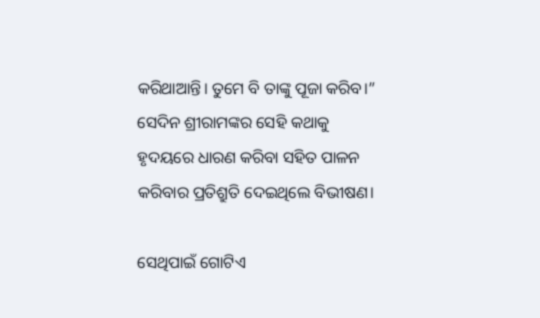କରିଥାଆନ୍ତି। ତୁମେ ବି ତାଙ୍କୁ ପୂଜା କରିବ।” ସେଦିନ ଶ୍ରୀରାମଙ୍କର ସେହି କଥାକୁ ହୃଦୟରେ ଧାରଣ କରିବା ସହିତ ପାଳନ କରିବାର ପ୍ରତିଶ୍ରୁତି ଦେଇଥିଲେ ବିଭୀଷଣ।

ସେଥିପାଇଁ ଗୋଟିଏ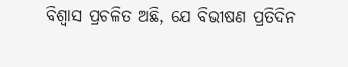ବିଶ୍ୱାସ ପ୍ରଚଳିତ ଅଛି, ଯେ ବିଭୀଷଣ ପ୍ରତିଦିନ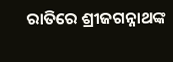ରାତିରେ ଶ୍ରୀଜଗନ୍ନାଥଙ୍କ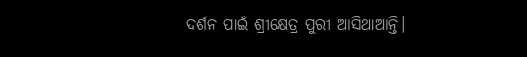ଦର୍ଶନ ପାଇଁ ଶ୍ରୀକ୍ଷେତ୍ର ପୁରୀ ଆସିଥାଆନ୍ତି।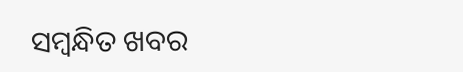ସମ୍ବନ୍ଧିତ ଖବର